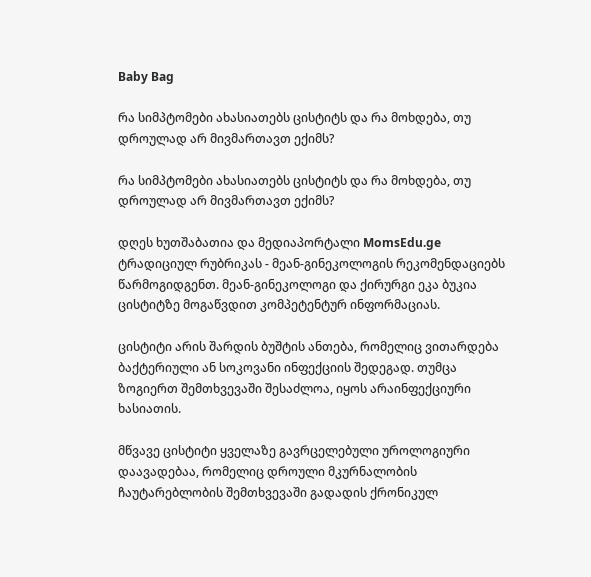Baby Bag

რა სიმპტომები ახასიათებს ცისტიტს და რა მოხდება, თუ დროულად არ მივმართავთ ექიმს?

რა სიმპტომები ახასიათებს ცისტიტს და რა მოხდება, თუ დროულად არ მივმართავთ ექიმს?

დღეს ხუთშაბათია და მედიაპორტალი MomsEdu.ge ტრადიციულ რუბრიკას - მეან-გინეკოლოგის რეკომენდაციებს წარმოგიდგენთ. მეან-გინეკოლოგი და ქირურგი ეკა ბუკია ცისტიტზე მოგაწვდით კომპეტენტურ ინფორმაციას.

ცისტიტი არის შარდის ბუშტის ანთება, რომელიც ვითარდება ბაქტერიული ან სოკოვანი ინფექციის შედეგად. თუმცა ზოგიერთ შემთხვევაში შესაძლოა, იყოს არაინფექციური ხასიათის.

მწვავე ცისტიტი ყველაზე გავრცელებული უროლოგიური დაავადებაა, რომელიც დროული მკურნალობის ჩაუტარებლობის შემთხვევაში გადადის ქრონიკულ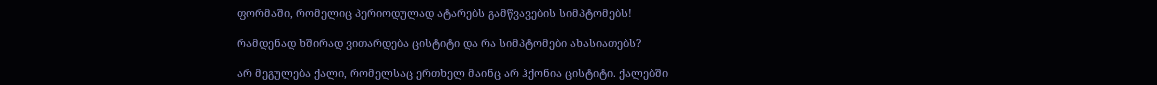ფორმაში, რომელიც პერიოდულად ატარებს გამწვავების სიმპტომებს!

რამდენად ხშირად ვითარდება ცისტიტი და რა სიმპტომები ახასიათებს?

არ მეგულება ქალი, რომელსაც ერთხელ მაინც არ ჰქონია ცისტიტი. ქალებში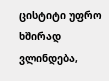ცისტიტი უფრო ხშირად ვლინდება,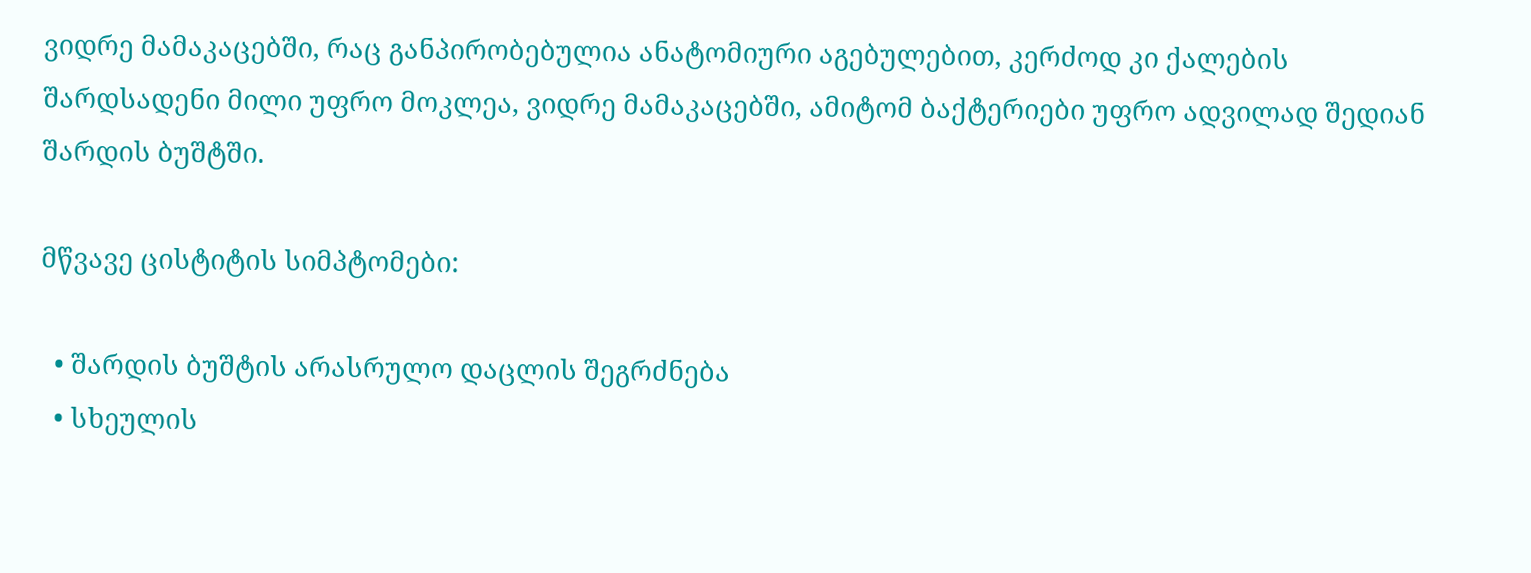ვიდრე მამაკაცებში, რაც განპირობებულია ანატომიური აგებულებით, კერძოდ კი ქალების შარდსადენი მილი უფრო მოკლეა, ვიდრე მამაკაცებში, ამიტომ ბაქტერიები უფრო ადვილად შედიან შარდის ბუშტში.

მწვავე ცისტიტის სიმპტომები:

  • შარდის ბუშტის არასრულო დაცლის შეგრძნება
  • სხეულის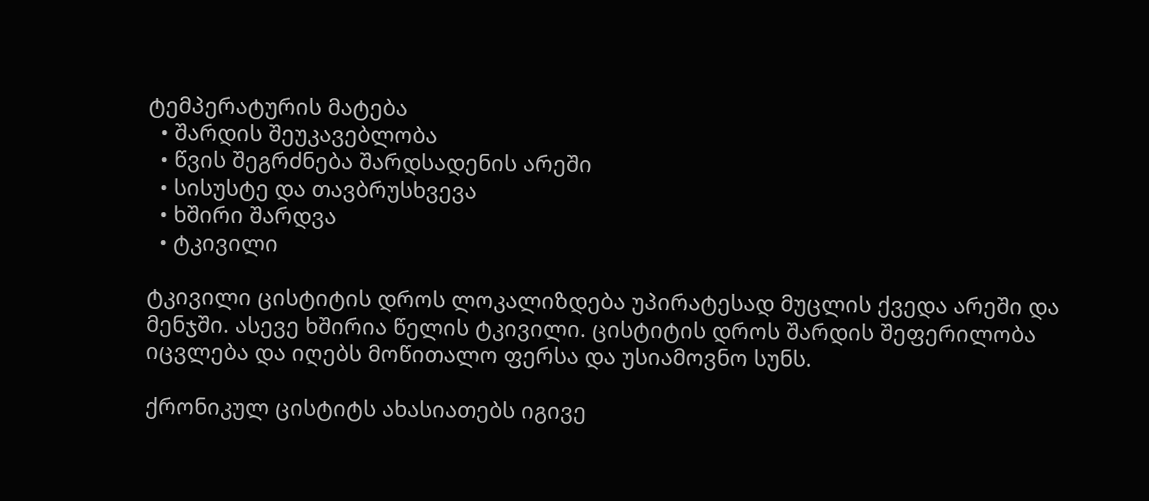ტემპერატურის მატება
  • შარდის შეუკავებლობა
  • წვის შეგრძნება შარდსადენის არეში
  • სისუსტე და თავბრუსხვევა
  • ხშირი შარდვა
  • ტკივილი

ტკივილი ცისტიტის დროს ლოკალიზდება უპირატესად მუცლის ქვედა არეში და მენჯში. ასევე ხშირია წელის ტკივილი. ცისტიტის დროს შარდის შეფერილობა იცვლება და იღებს მოწითალო ფერსა და უსიამოვნო სუნს.

ქრონიკულ ცისტიტს ახასიათებს იგივე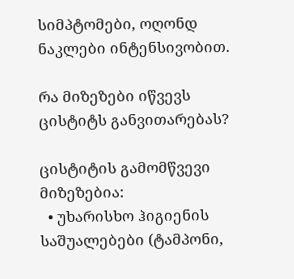სიმპტომები, ოღონდ ნაკლები ინტენსივობით.

რა მიზეზები იწვევს ცისტიტს განვითარებას?

ცისტიტის გამომწვევი მიზეზებია:
  • უხარისხო ჰიგიენის საშუალებები (ტამპონი,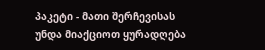პაკეტი - მათი შერჩევისას უნდა მიაქციოთ ყურადღება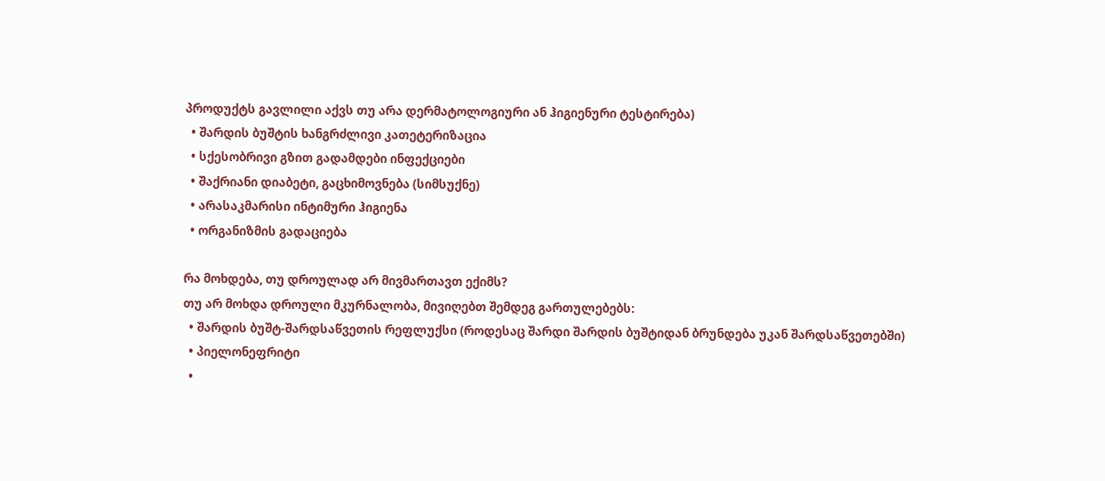პროდუქტს გავლილი აქვს თუ არა დერმატოლოგიური ან ჰიგიენური ტესტირება)
  • შარდის ბუშტის ხანგრძლივი კათეტერიზაცია
  • სქესობრივი გზით გადამდები ინფექციები
  • შაქრიანი დიაბეტი, გაცხიმოვნება (სიმსუქნე)
  • არასაკმარისი ინტიმური ჰიგიენა
  • ორგანიზმის გადაციება

რა მოხდება, თუ დროულად არ მივმართავთ ექიმს?
თუ არ მოხდა დროული მკურნალობა, მივიღებთ შემდეგ გართულებებს:
  • შარდის ბუშტ-შარდსაწვეთის რეფლუქსი (როდესაც შარდი შარდის ბუშტიდან ბრუნდება უკან შარდსაწვეთებში)
  • პიელონეფრიტი
  •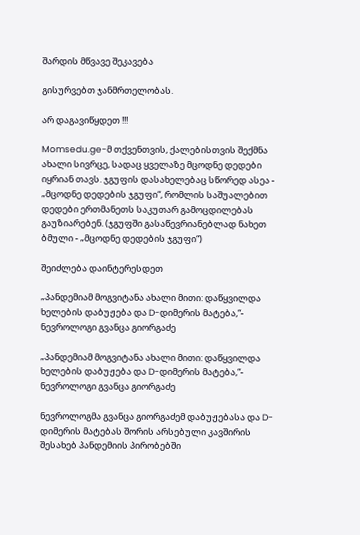შარდის მწვავე შეკავება

გისურვებთ ჯანმრთელობას.

არ დაგავიწყდეთ !!!

Momsedu.ge-მ თქვენთვის, ქალებისთვის შექმნა ახალი სივრცე, სადაც ყველაზე მცოდნე დედები იყრიან თავს. ჯგუფის დასახელებაც სწორედ ასეა - „მცოდნე დედების ჯგუფი“, რომლის საშუალებით დედები ერთმანეთს საკუთარ გამოცდილებას გაუზიარებენ. (ჯგუფში გასაწევრიანებლად ნახეთ ბმული - „მცოდნე დედების ჯგუფი“)

შეიძლება დაინტერესდეთ

„პანდემიამ მოგვიტანა ახალი მითი: დაწყვილდა ხელების დაბუჟება და D-დიმერის მატება,“- ნევროლოგი გვანცა გიორგაძე

„პანდემიამ მოგვიტანა ახალი მითი: დაწყვილდა ხელების დაბუჟება და D-დიმერის მატება,“- ნევროლოგი გვანცა გიორგაძე

ნევროლოგმა გვანცა გიორგაძემ დაბუჟებასა და D-დიმერის მატებას შორის არსებული კავშირის შესახებ პანდემიის პირობებში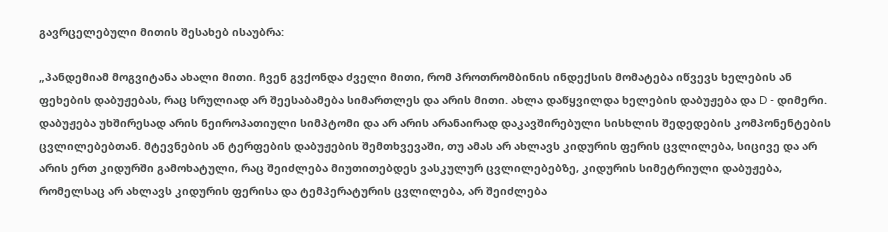გავრცელებული მითის შესახებ ისაუბრა:

„პანდემიამ მოგვიტანა ახალი მითი. ჩვენ გვქონდა ძველი მითი, რომ პროთრომბინის ინდექსის მომატება იწვევს ხელების ან ფეხების დაბუჟებას, რაც სრულიად არ შეესაბამება სიმართლეს და არის მითი. ახლა დაწყვილდა ხელების დაბუჟება და D - დიმერი. დაბუჟება უხშირესად არის ნეიროპათიული სიმპტომი და არ არის არანაირად დაკავშირებული სისხლის შედედების კომპონენტების ცვლილებებთან. მტევნების ან ტერფების დაბუჟების შემთხვევაში, თუ ამას არ ახლავს კიდურის ფერის ცვლილება, სიცივე და არ არის ერთ კიდურში გამოხატული, რაც შეიძლება მიუთითებდეს ვასკულურ ცვლილებებზე, კიდურის სიმეტრიული დაბუჟება, რომელსაც არ ახლავს კიდურის ფერისა და ტემპერატურის ცვლილება, არ შეიძლება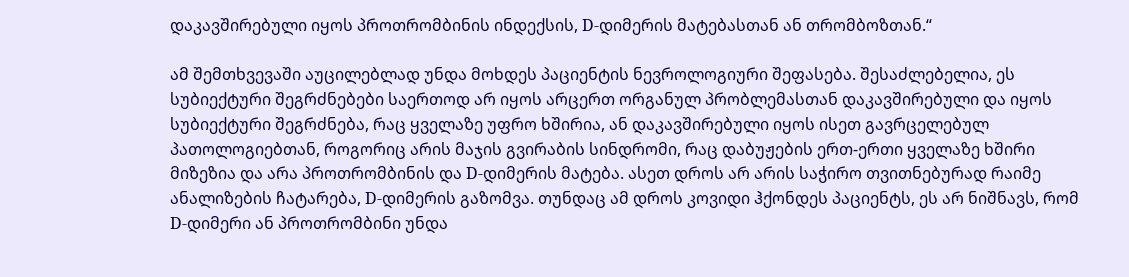დაკავშირებული იყოს პროთრომბინის ინდექსის, D-დიმერის მატებასთან ან თრომბოზთან.“

ამ შემთხვევაში აუცილებლად უნდა მოხდეს პაციენტის ნევროლოგიური შეფასება. შესაძლებელია, ეს სუბიექტური შეგრძნებები საერთოდ არ იყოს არცერთ ორგანულ პრობლემასთან დაკავშირებული და იყოს სუბიექტური შეგრძნება, რაც ყველაზე უფრო ხშირია, ან დაკავშირებული იყოს ისეთ გავრცელებულ პათოლოგიებთან, როგორიც არის მაჯის გვირაბის სინდრომი, რაც დაბუჟების ერთ-ერთი ყველაზე ხშირი მიზეზია და არა პროთრომბინის და D-დიმერის მატება. ასეთ დროს არ არის საჭირო თვითნებურად რაიმე ანალიზების ჩატარება, D-დიმერის გაზომვა. თუნდაც ამ დროს კოვიდი ჰქონდეს პაციენტს, ეს არ ნიშნავს, რომ D-დიმერი ან პროთრომბინი უნდა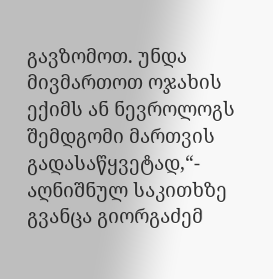გავზომოთ. უნდა მივმართოთ ოჯახის ექიმს ან ნევროლოგს შემდგომი მართვის გადასაწყვეტად,“- აღნიშნულ საკითხზე გვანცა გიორგაძემ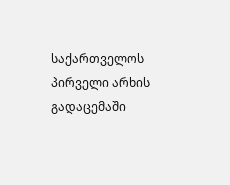საქართველოს პირველი არხის გადაცემაში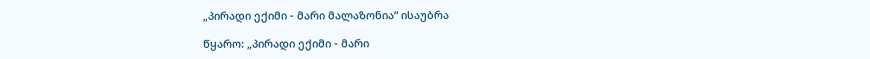„პირადი ექიმი - მარი მალაზონია“ ისაუბრა

წყარო: „პირადი ექიმი - მარი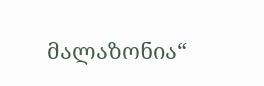მალაზონია“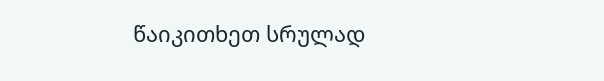წაიკითხეთ სრულად